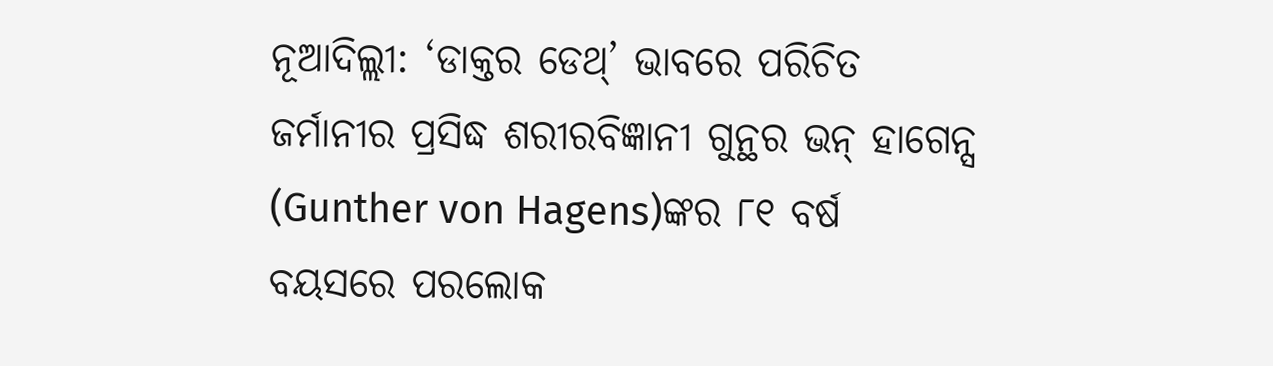ନୂଆଦିଲ୍ଲୀ: ‘ଡାକ୍ତର ଡେଥ୍’ ଭାବରେ ପରିଚିତ ଜର୍ମାନୀର ପ୍ରସିଦ୍ଧ ଶରୀରବିଜ୍ଞାନୀ ଗୁନ୍ଥର ଭନ୍ ହାଗେନ୍ସ (Gunther von Hagens)ଙ୍କର ୮୧ ବର୍ଷ ବୟସରେ ପରଲୋକ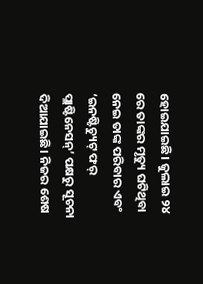ହୋଇଯାଇଛି। ଜୁଲାଇ ୨୪ ରେ ତାଙ୍କର ମୃତ୍ୟୁ ଘଟିଥିବା ନେଇ ତାଙ୍କ ପରିବାର ଏବଂ ‘ଇନଷ୍ଟିଚ୍ୟୁଟ୍ ଫର୍ ପ୍ଲାଷ୍ଟିନେସନ୍’ ପକ୍ଷରୁ ସୂଚନା ଦିଆଯାଇଛି। ନିଜର ଶେଷ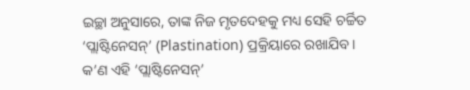ଇଚ୍ଛା ଅନୁସାରେ, ତାଙ୍କ ନିଜ ମୃତଦେହକୁ ମଧ୍ୟ ସେହି ଚର୍ଚ୍ଚିତ ‘ପ୍ଲାଷ୍ଟିନେସନ୍’ (Plastination) ପ୍ରକ୍ରିୟାରେ ରଖାଯିବ।
କ’ଣ ଏହି ‘ପ୍ଲାଷ୍ଟିନେସନ୍’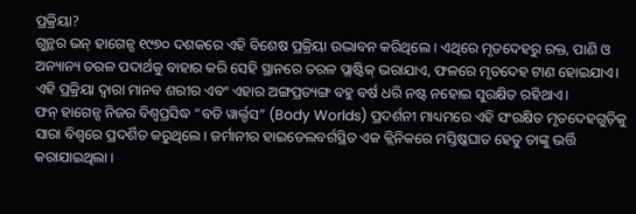ପ୍ରକ୍ରିୟା?
ଗୁନ୍ଥର ଭନ୍ ହାଗେନ୍ସ ୧୯୭୦ ଦଶକରେ ଏହି ବିଶେଷ ପ୍ରକ୍ରିୟା ଉଦ୍ଭାବନ କରିଥିଲେ । ଏଥିରେ ମୃତଦେହରୁ ରକ୍ତ, ପାଣି ଓ ଅନ୍ୟାନ୍ୟ ତରଳ ପଦାର୍ଥକୁ ବାହାର କରି ସେହି ସ୍ଥାନରେ ତରଳ ପ୍ଲାଷ୍ଟିକ୍ ଭରାଯାଏ, ଫଳରେ ମୃତଦେହ ଟାଣ ହୋଇଯାଏ। ଏହି ପ୍ରକ୍ରିୟା ଦ୍ୱାରା ମାନବ ଶରୀର ଏବଂ ଏହାର ଅଙ୍ଗପ୍ରତ୍ୟଙ୍ଗ ବହୁ ବର୍ଷ ଧରି ନଷ୍ଟ ନହୋଇ ସୁରକ୍ଷିତ ରହିଥାଏ।
ଫନ୍ ହାଗେନ୍ସ ନିଜର ବିଶ୍ୱପ୍ରସିଦ୍ଧ “ବଡି ୱାର୍ଲ୍ଡସ” (Body Worlds) ପ୍ରଦର୍ଶନୀ ମାଧ୍ୟମରେ ଏହି ସଂରକ୍ଷିତ ମୃତଦେହଗୁଡ଼ିକୁ ସାରା ବିଶ୍ୱରେ ପ୍ରଦର୍ଶିତ କରୁଥିଲେ। ଜର୍ମାନୀର ହାଇଡେଲବର୍ଗସ୍ଥିତ ଏକ କ୍ଲିନିକରେ ମସ୍ତିଷ୍କଘାତ ହେତୁ ତାଙ୍କୁ ଭର୍ତ୍ତି କରାଯାଇଥିଲା ।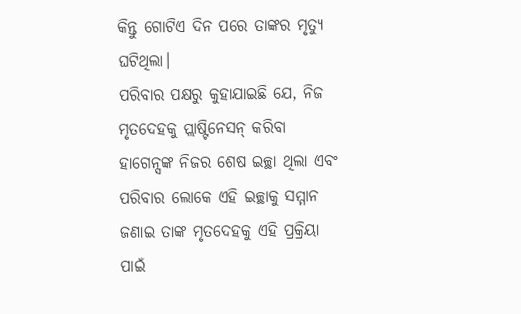କିନ୍ତୁ ଗୋଟିଏ ଦିନ ପରେ ତାଙ୍କର ମୃତ୍ୟୁ ଘଟିଥିଲା।
ପରିବାର ପକ୍ଷରୁ କୁହାଯାଇଛି ଯେ, ନିଜ ମୃତଦେହକୁ ପ୍ଲାଷ୍ଟିନେସନ୍ କରିବା ହାଗେନ୍ସଙ୍କ ନିଜର ଶେଷ ଇଚ୍ଛା ଥିଲା ଏବଂ ପରିବାର ଲୋକେ ଏହି ଇଚ୍ଛାକୁ ସମ୍ମାନ ଜଣାଇ ତାଙ୍କ ମୃତଦେହକୁ ଏହି ପ୍ରକ୍ରିୟା ପାଇଁ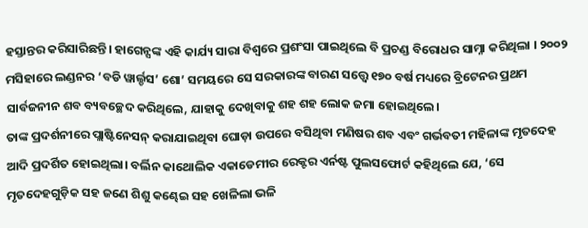ହସ୍ତାନ୍ତର କରିସାରିଛନ୍ତି। ହାଗେନ୍ସଙ୍କ ଏହି କାର୍ଯ୍ୟ ସାରା ବିଶ୍ୱରେ ପ୍ରଶଂସା ପାଇଥିଲେ ବି ପ୍ରଚଣ୍ଡ ବିରୋଧର ସାମ୍ନା କରିଥିଲା । ୨୦୦୨ ମସିହାରେ ଲଣ୍ଡନର ‘ବଡି ୱାର୍ଲ୍ଡସ’ ଶୋ’ ସମୟରେ ସେ ସରକାରଙ୍କ ବାରଣ ସତ୍ତ୍ୱେ ୧୭୦ ବର୍ଷ ମଧ୍ୟରେ ବ୍ରିଟେନର ପ୍ରଥମ ସାର୍ବଜନୀନ ଶବ ବ୍ୟବଚ୍ଛେଦ କରିଥିଲେ, ଯାହାକୁ ଦେଖିବାକୁ ଶହ ଶହ ଲୋକ ଜମା ହୋଇଥିଲେ।
ତାଙ୍କ ପ୍ରଦର୍ଶନୀରେ ପ୍ଲାଷ୍ଟିନେସନ୍ କରାଯାଇଥିବା ଘୋଡ଼ା ଉପରେ ବସିଥିବା ମଣିଷର ଶବ ଏବଂ ଗର୍ଭବତୀ ମହିଳାଙ୍କ ମୃତଦେହ ଆଦି ପ୍ରଦର୍ଶିତ ହୋଇଥିଲା। ବର୍ଲିନ କାଥୋଲିକ ଏକାଡେମୀର ରେକ୍ଟର ଏର୍ନଷ୍ଟ ପୁଲସଫୋର୍ଟ କହିଥିଲେ ଯେ, ‘ସେ ମୃତଦେହଗୁଡ଼ିକ ସହ ଜଣେ ଶିଶୁ କଣ୍ଢେଇ ସହ ଖେଳିଲା ଭଳି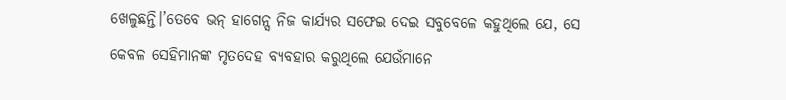ଖେଳୁଛନ୍ତି।’ତେବେ ଭନ୍ ହାଗେନ୍ସ ନିଜ କାର୍ଯ୍ୟର ସଫେଇ ଦେଇ ସବୁବେଳେ କହୁଥିଲେ ଯେ, ସେ କେବଳ ସେହିମାନଙ୍କ ମୃତଦେହ ବ୍ୟବହାର କରୁଥିଲେ ଯେଉଁମାନେ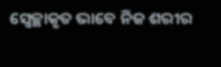ସ୍ୱେଚ୍ଛାକୃତ ଭାବେ ନିଜ ଶରୀର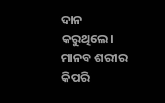ଦାନ କରୁଥିଲେ। ମାନବ ଶରୀର କିପରି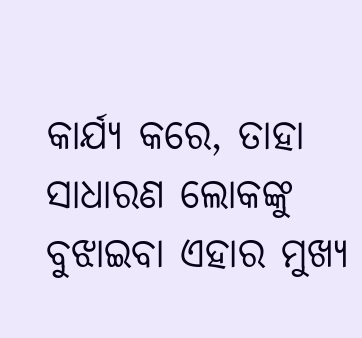କାର୍ଯ୍ୟ କରେ, ତାହା ସାଧାରଣ ଲୋକଙ୍କୁ ବୁଝାଇବା ଏହାର ମୁଖ୍ୟ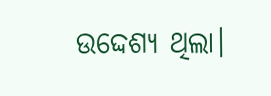ଉଦ୍ଦେଶ୍ୟ ଥିଲା।